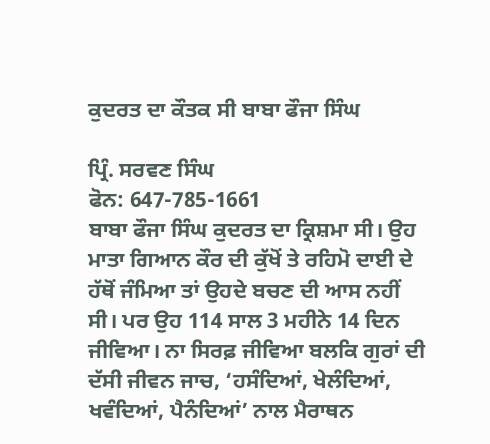ਕੁਦਰਤ ਦਾ ਕੌਤਕ ਸੀ ਬਾਬਾ ਫੌਜਾ ਸਿੰਘ

ਪ੍ਰਿੰ. ਸਰਵਣ ਸਿੰਘ
ਫੋਨ: 647-785-1661
ਬਾਬਾ ਫੌਜਾ ਸਿੰਘ ਕੁਦਰਤ ਦਾ ਕ੍ਰਿਸ਼ਮਾ ਸੀ। ਉਹ ਮਾਤਾ ਗਿਆਨ ਕੌਰ ਦੀ ਕੁੱਖੋਂ ਤੇ ਰਹਿਮੋ ਦਾਈ ਦੇ ਹੱਥੋਂ ਜੰਮਿਆ ਤਾਂ ਉਹਦੇ ਬਚਣ ਦੀ ਆਸ ਨਹੀਂ ਸੀ। ਪਰ ਉਹ 114 ਸਾਲ 3 ਮਹੀਨੇ 14 ਦਿਨ ਜੀਵਿਆ। ਨਾ ਸਿਰਫ਼ ਜੀਵਿਆ ਬਲਕਿ ਗੁਰਾਂ ਦੀ ਦੱਸੀ ਜੀਵਨ ਜਾਚ, ‘ਹਸੰਦਿਆਂ, ਖੇਲੰਦਿਆਂ, ਖਵੰਦਿਆਂ, ਪੈਨੰਦਿਆਂ’ ਨਾਲ ਮੈਰਾਥਨ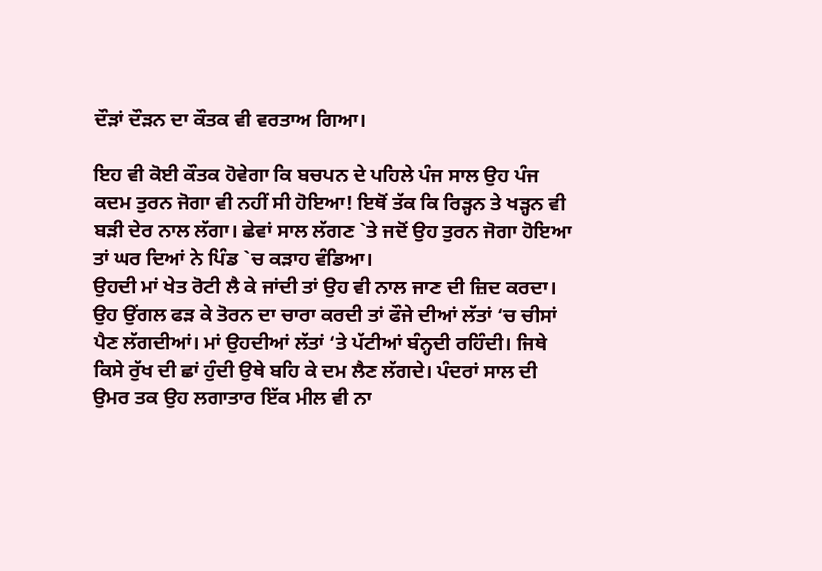ਦੌੜਾਂ ਦੌੜਨ ਦਾ ਕੌਤਕ ਵੀ ਵਰਤਾਅ ਗਿਆ।

ਇਹ ਵੀ ਕੋਈ ਕੌਤਕ ਹੋਵੇਗਾ ਕਿ ਬਚਪਨ ਦੇ ਪਹਿਲੇ ਪੰਜ ਸਾਲ ਉਹ ਪੰਜ ਕਦਮ ਤੁਰਨ ਜੋਗਾ ਵੀ ਨਹੀਂ ਸੀ ਹੋਇਆ! ਇਥੋਂ ਤੱਕ ਕਿ ਰਿੜ੍ਹਨ ਤੇ ਖੜ੍ਹਨ ਵੀ ਬੜੀ ਦੇਰ ਨਾਲ ਲੱਗਾ। ਛੇਵਾਂ ਸਾਲ ਲੱਗਣ `ਤੇ ਜਦੋਂ ਉਹ ਤੁਰਨ ਜੋਗਾ ਹੋਇਆ ਤਾਂ ਘਰ ਦਿਆਂ ਨੇ ਪਿੰਡ `ਚ ਕੜਾਹ ਵੰਡਿਆ।
ਉਹਦੀ ਮਾਂ ਖੇਤ ਰੋਟੀ ਲੈ ਕੇ ਜਾਂਦੀ ਤਾਂ ਉਹ ਵੀ ਨਾਲ ਜਾਣ ਦੀ ਜ਼ਿਦ ਕਰਦਾ। ਉਹ ਉਂਗਲ ਫੜ ਕੇ ਤੋਰਨ ਦਾ ਚਾਰਾ ਕਰਦੀ ਤਾਂ ਫੌਜੇ ਦੀਆਂ ਲੱਤਾਂ ‘ਚ ਚੀਸਾਂ ਪੈਣ ਲੱਗਦੀਆਂ। ਮਾਂ ਉਹਦੀਆਂ ਲੱਤਾਂ ‘ਤੇ ਪੱਟੀਆਂ ਬੰਨ੍ਹਦੀ ਰਹਿੰਦੀ। ਜਿਥੇ ਕਿਸੇ ਰੁੱਖ ਦੀ ਛਾਂ ਹੁੰਦੀ ਉਥੇ ਬਹਿ ਕੇ ਦਮ ਲੈਣ ਲੱਗਦੇ। ਪੰਦਰਾਂ ਸਾਲ ਦੀ ਉਮਰ ਤਕ ਉਹ ਲਗਾਤਾਰ ਇੱਕ ਮੀਲ ਵੀ ਨਾ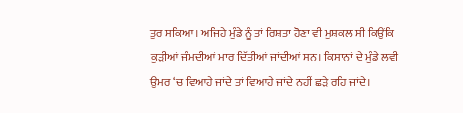ਤੁਰ ਸਕਿਆ। ਅਜਿਹੇ ਮੁੰਡੇ ਨੂੰ ਤਾਂ ਰਿਸ਼ਤਾ ਹੋਣਾ ਵੀ ਮੁਸ਼ਕਲ ਸੀ ਕਿਉਂਕਿ ਕੁੜੀਆਂ ਜੰਮਦੀਆਂ ਮਾਰ ਦਿੱਤੀਆਂ ਜਾਂਦੀਆਂ ਸਨ। ਕਿਸਾਨਾਂ ਦੇ ਮੁੰਡੇ ਲਵੀ ਉਮਰ ‘ਚ ਵਿਆਹੇ ਜਾਂਦੇ ਤਾਂ ਵਿਆਹੇ ਜਾਂਦੇ ਨਹੀਂ ਛੜੇ ਰਹਿ ਜਾਂਦੇ।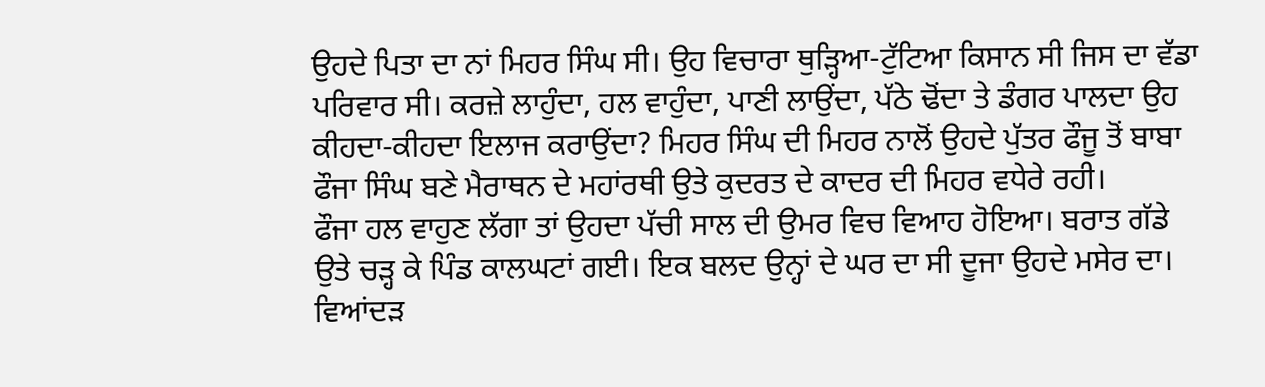ਉਹਦੇ ਪਿਤਾ ਦਾ ਨਾਂ ਮਿਹਰ ਸਿੰਘ ਸੀ। ਉਹ ਵਿਚਾਰਾ ਥੁੜ੍ਹਿਆ-ਟੁੱਟਿਆ ਕਿਸਾਨ ਸੀ ਜਿਸ ਦਾ ਵੱਡਾ ਪਰਿਵਾਰ ਸੀ। ਕਰਜ਼ੇ ਲਾਹੁੰਦਾ, ਹਲ ਵਾਹੁੰਦਾ, ਪਾਣੀ ਲਾਉਂਦਾ, ਪੱਠੇ ਢੋਂਦਾ ਤੇ ਡੰਗਰ ਪਾਲਦਾ ਉਹ ਕੀਹਦਾ-ਕੀਹਦਾ ਇਲਾਜ ਕਰਾਉਂਦਾ? ਮਿਹਰ ਸਿੰਘ ਦੀ ਮਿਹਰ ਨਾਲੋਂ ਉਹਦੇ ਪੁੱਤਰ ਫੌਜੂ ਤੋਂ ਬਾਬਾ ਫੌਜਾ ਸਿੰਘ ਬਣੇ ਮੈਰਾਥਨ ਦੇ ਮਹਾਂਰਥੀ ਉਤੇ ਕੁਦਰਤ ਦੇ ਕਾਦਰ ਦੀ ਮਿਹਰ ਵਧੇਰੇ ਰਹੀ।
ਫੌਜਾ ਹਲ ਵਾਹੁਣ ਲੱਗਾ ਤਾਂ ਉਹਦਾ ਪੱਚੀ ਸਾਲ ਦੀ ਉਮਰ ਵਿਚ ਵਿਆਹ ਹੋਇਆ। ਬਰਾਤ ਗੱਡੇ ਉਤੇ ਚੜ੍ਹ ਕੇ ਪਿੰਡ ਕਾਲਘਟਾਂ ਗਈ। ਇਕ ਬਲਦ ਉਨ੍ਹਾਂ ਦੇ ਘਰ ਦਾ ਸੀ ਦੂਜਾ ਉਹਦੇ ਮਸੇਰ ਦਾ। ਵਿਆਂਦੜ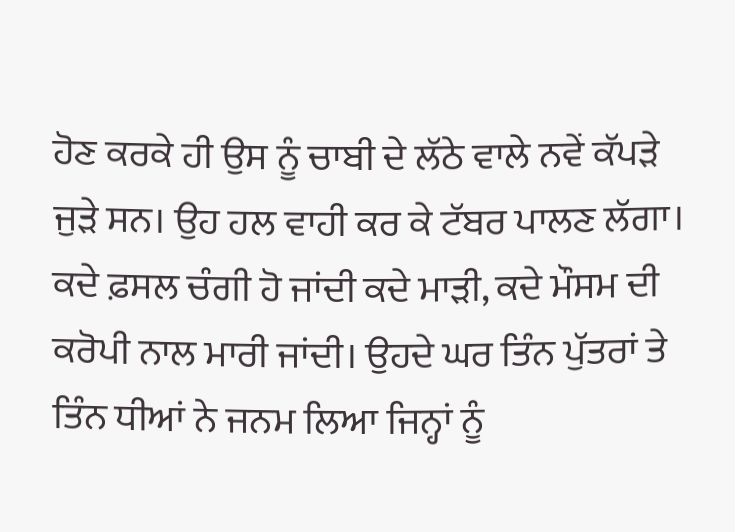ਹੋਣ ਕਰਕੇ ਹੀ ਉਸ ਨੂੰ ਚਾਬੀ ਦੇ ਲੱਠੇ ਵਾਲੇ ਨਵੇਂ ਕੱਪੜੇ ਜੁੜੇ ਸਨ। ਉਹ ਹਲ ਵਾਹੀ ਕਰ ਕੇ ਟੱਬਰ ਪਾਲਣ ਲੱਗਾ। ਕਦੇ ਫ਼ਸਲ ਚੰਗੀ ਹੋ ਜਾਂਦੀ ਕਦੇ ਮਾੜੀ, ਕਦੇ ਮੌਸਮ ਦੀ ਕਰੋਪੀ ਨਾਲ ਮਾਰੀ ਜਾਂਦੀ। ਉਹਦੇ ਘਰ ਤਿੰਨ ਪੁੱਤਰਾਂ ਤੇ ਤਿੰਨ ਧੀਆਂ ਨੇ ਜਨਮ ਲਿਆ ਜਿਨ੍ਹਾਂ ਨੂੰ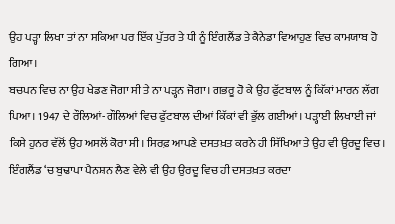ਉਹ ਪੜ੍ਹਾ ਲਿਖਾ ਤਾਂ ਨਾ ਸਕਿਆ ਪਰ ਇੱਕ ਪੁੱਤਰ ਤੇ ਧੀ ਨੂੰ ਇੰਗਲੈਂਡ ਤੇ ਕੈਨੇਡਾ ਵਿਆਹੁਣ ਵਿਚ ਕਾਮਯਾਬ ਹੋ ਗਿਆ।
ਬਚਪਨ ਵਿਚ ਨਾ ਉਹ ਖੇਡਣ ਜੋਗਾ ਸੀ ਤੇ ਨਾ ਪੜ੍ਹਨ ਜੋਗਾ। ਗਭਰੂ ਹੋ ਕੇ ਉਹ ਫੁੱਟਬਾਲ ਨੂੰ ਕਿੱਕਾਂ ਮਾਰਨ ਲੱਗ ਪਿਆ। 1947 ਦੇ ਰੌਲਿਆਂ-ਗੌਲਿਆਂ ਵਿਚ ਫੁੱਟਬਾਲ ਦੀਆਂ ਕਿੱਕਾਂ ਵੀ ਭੁੱਲ ਗਈਆਂ। ਪੜ੍ਹਾਈ ਲਿਖਾਈ ਜਾਂ ਕਿਸੇ ਹੁਨਰ ਵੱਲੋਂ ਉਹ ਅਸਲੋਂ ਕੋਰਾ ਸੀ। ਸਿਰਫ਼ ਆਪਣੇ ਦਸਤਖ਼ਤ ਕਰਨੇ ਹੀ ਸਿੱਖਿਆ ਤੇ ਉਹ ਵੀ ਉਰਦੂ ਵਿਚ। ਇੰਗਲੈਂਡ ‘ਚ ਬੁਢਾਪਾ ਪੈਨਸ਼ਨ ਲੈਣ ਵੇਲੇ ਵੀ ਉਹ ਉਰਦੂ ਵਿਚ ਹੀ ਦਸਤਖ਼ਤ ਕਰਦਾ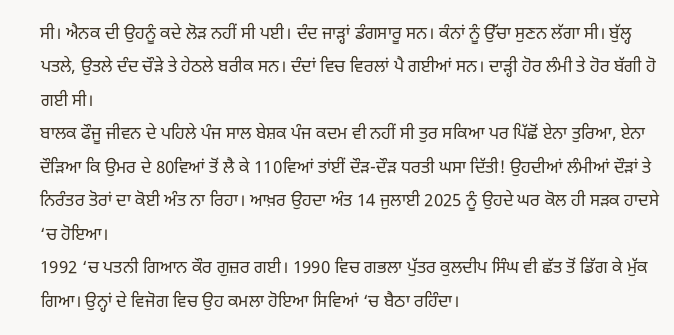ਸੀ। ਐਨਕ ਦੀ ਉਹਨੂੰ ਕਦੇ ਲੋੜ ਨਹੀਂ ਸੀ ਪਈ। ਦੰਦ ਜਾੜ੍ਹਾਂ ਡੰਗਸਾਰੂ ਸਨ। ਕੰਨਾਂ ਨੂੰ ਉੱਚਾ ਸੁਣਨ ਲੱਗਾ ਸੀ। ਬੁੱਲ੍ਹ ਪਤਲੇ, ਉਤਲੇ ਦੰਦ ਚੌੜੇ ਤੇ ਹੇਠਲੇ ਬਰੀਕ ਸਨ। ਦੰਦਾਂ ਵਿਚ ਵਿਰਲਾਂ ਪੈ ਗਈਆਂ ਸਨ। ਦਾੜ੍ਹੀ ਹੋਰ ਲੰਮੀ ਤੇ ਹੋਰ ਬੱਗੀ ਹੋ ਗਈ ਸੀ।
ਬਾਲਕ ਫੌਜੂ ਜੀਵਨ ਦੇ ਪਹਿਲੇ ਪੰਜ ਸਾਲ ਬੇਸ਼ਕ ਪੰਜ ਕਦਮ ਵੀ ਨਹੀਂ ਸੀ ਤੁਰ ਸਕਿਆ ਪਰ ਪਿੱਛੋਂ ਏਨਾ ਤੁਰਿਆ, ਏਨਾ ਦੌੜਿਆ ਕਿ ਉਮਰ ਦੇ 80ਵਿਆਂ ਤੋਂ ਲੈ ਕੇ 110ਵਿਆਂ ਤਾਂਈਂ ਦੌੜ-ਦੌੜ ਧਰਤੀ ਘਸਾ ਦਿੱਤੀ! ਉਹਦੀਆਂ ਲੰਮੀਆਂ ਦੌੜਾਂ ਤੇ ਨਿਰੰਤਰ ਤੋਰਾਂ ਦਾ ਕੋਈ ਅੰਤ ਨਾ ਰਿਹਾ। ਆਖ਼ਰ ਉਹਦਾ ਅੰਤ 14 ਜੁਲਾਈ 2025 ਨੂੰ ਉਹਦੇ ਘਰ ਕੋਲ ਹੀ ਸੜਕ ਹਾਦਸੇ ‘ਚ ਹੋਇਆ।
1992 ‘ਚ ਪਤਨੀ ਗਿਆਨ ਕੌਰ ਗੁਜ਼ਰ ਗਈ। 1990 ਵਿਚ ਗਭਲਾ ਪੁੱਤਰ ਕੁਲਦੀਪ ਸਿੰਘ ਵੀ ਛੱਤ ਤੋਂ ਡਿੱਗ ਕੇ ਮੁੱਕ ਗਿਆ। ਉਨ੍ਹਾਂ ਦੇ ਵਿਜੋਗ ਵਿਚ ਉਹ ਕਮਲਾ ਹੋਇਆ ਸਿਵਿਆਂ ‘ਚ ਬੈਠਾ ਰਹਿੰਦਾ।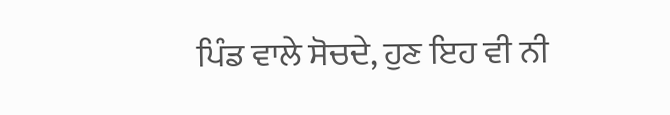ਪਿੰਡ ਵਾਲੇ ਸੋਚਦੇ, ਹੁਣ ਇਹ ਵੀ ਨੀ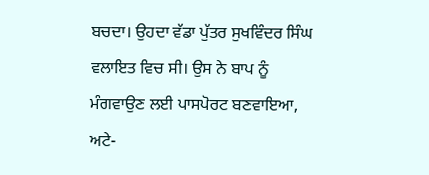ਬਚਦਾ। ਉਹਦਾ ਵੱਡਾ ਪੁੱਤਰ ਸੁਖਵਿੰਦਰ ਸਿੰਘ ਵਲਾਇਤ ਵਿਚ ਸੀ। ਉਸ ਨੇ ਬਾਪ ਨੂੰ ਮੰਗਵਾਉਣ ਲਈ ਪਾਸਪੋਰਟ ਬਣਵਾਇਆ, ਅਟੇ-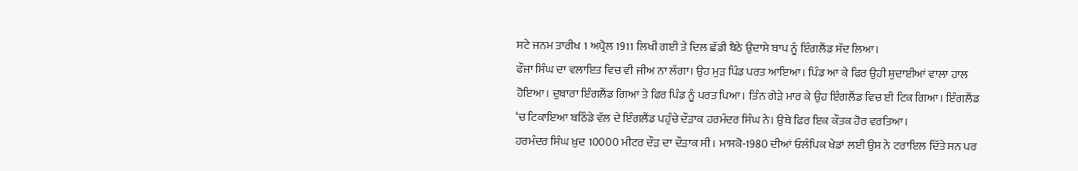ਸਟੇ ਜਨਮ ਤਾਰੀਖ 1 ਅਪ੍ਰੈਲ 1911 ਲਿਖੀ ਗਈ ਤੇ ਦਿਲ ਛੱਡੀ ਬੈਠੇ ਉਦਾਸੇ ਬਾਪ ਨੂੰ ਇੰਗਲੈਂਡ ਸੱਦ ਲਿਆ।
ਫੌਜਾ ਸਿੰਘ ਦਾ ਵਲਾਇਤ ਵਿਚ ਵੀ ਜੀਅ ਨਾ ਲੱਗਾ। ਉਹ ਮੁੜ ਪਿੰਡ ਪਰਤ ਆਇਆ। ਪਿੰਡ ਆ ਕੇ ਫਿਰ ਉਹੀ ਸ਼ੁਦਾਈਆਂ ਵਾਲਾ ਹਾਲ ਹੋਇਆ। ਦੁਬਾਰਾ ਇੰਗਲੈਂਡ ਗਿਆ ਤੇ ਫਿਰ ਪਿੰਡ ਨੂੰ ਪਰਤ ਪਿਆ। ਤਿੰਨ ਗੇੜੇ ਮਾਰ ਕੇ ਉਹ ਇੰਗਲੈਂਡ ਵਿਚ ਈ ਟਿਕ ਗਿਆ। ਇੰਗਲੈਂਡ ‘ਚ ਟਿਕਾਇਆ ਬਠਿੰਡੇ ਵੱਲ ਦੇ ਇੰਗਲੈਂਡ ਪਹੁੰਚੇ ਦੌੜਾਕ ਹਰਮੰਦਰ ਸਿੰਘ ਨੇ। ਉਥੇ ਫਿਰ ਇਕ ਕੌਤਕ ਹੋਰ ਵਰਤਿਆ।
ਹਰਮੰਦਰ ਸਿੰਘ ਖ਼ੁਦ 10000 ਮੀਟਰ ਦੌੜ ਦਾ ਦੌੜਾਕ ਸੀ। ਮਾਸਕੋ-1980 ਦੀਆਂ ਓਲੰਪਿਕ ਖੇਡਾਂ ਲਈ ਉਸ ਨੇ ਟਰਾਇਲ ਦਿੱਤੇ ਸਨ ਪਰ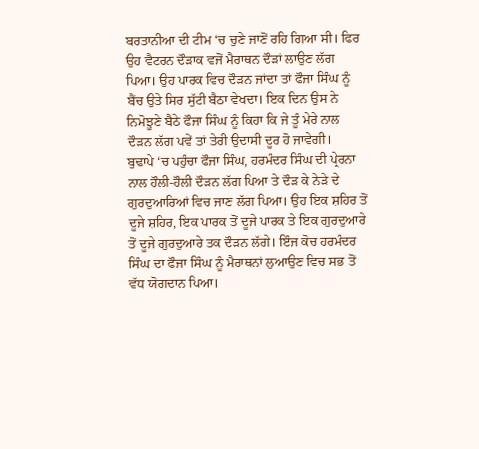ਬਰਤਾਨੀਆ ਦੀ ਟੀਮ ‘ਚ ਚੁਣੇ ਜਾਣੋਂ ਰਹਿ ਗਿਆ ਸੀ। ਫਿਰ ਉਹ ਵੈਟਰਨ ਦੌੜਾਕ ਵਜੋਂ ਮੈਰਾਥਨ ਦੌੜਾਂ ਲਾਉਣ ਲੱਗ ਪਿਆ। ਉਹ ਪਾਰਕ ਵਿਚ ਦੌੜਨ ਜਾਂਦਾ ਤਾਂ ਫੌਜਾ ਸਿੰਘ ਨੂੰ ਬੈਂਚ ਉਤੇ ਸਿਰ ਸੁੱਟੀ ਬੈਠਾ ਵੇਖਦਾ। ਇਕ ਦਿਨ ਉਸ ਨੇ ਨਿਮੋਝੂਣੇ ਬੈਠੇ ਫੌਜਾ ਸਿੰਘ ਨੂੰ ਕਿਹਾ ਕਿ ਜੇ ਤੂੰ ਮੇਰੇ ਨਾਲ ਦੌੜਨ ਲੱਗ ਪਵੇਂ ਤਾਂ ਤੇਰੀ ਉਦਾਸੀ ਦੂਰ ਹੋ ਜਾਵੇਗੀ।
ਬੁਢਾਪੇ ‘ਚ ਪਹੁੰਚਾ ਫੌਜਾ ਸਿੰਘ, ਹਰਮੰਦਰ ਸਿੰਘ ਦੀ ਪ੍ਰੇਰਨਾ ਨਾਲ ਹੌਲੀ-ਹੌਲੀ ਦੌੜਨ ਲੱਗ ਪਿਆ ਤੇ ਦੌੜ ਕੇ ਨੇੜੇ ਦੇ ਗੁਰਦੁਆਰਿਆਂ ਵਿਚ ਜਾਣ ਲੱਗ ਪਿਆ। ਉਹ ਇਕ ਸ਼ਹਿਰ ਤੋਂ ਦੂਜੇ ਸ਼ਹਿਰ, ਇਕ ਪਾਰਕ ਤੋਂ ਦੂਜੇ ਪਾਰਕ ਤੇ ਇਕ ਗੁਰਦੁਆਰੇ ਤੋਂ ਦੂਜੇ ਗੁਰਦੁਆਰੇ ਤਕ ਦੌੜਨ ਲੱਗੇ। ਇੰਜ ਕੋਚ ਹਰਮੰਦਰ ਸਿੰਘ ਦਾ ਫੌਜਾ ਸਿੰਘ ਨੂੰ ਮੈਰਾਥਨਾਂ ਲੁਆਉਣ ਵਿਚ ਸਭ ਤੋਂ ਵੱਧ ਯੋਗਦਾਨ ਪਿਆ।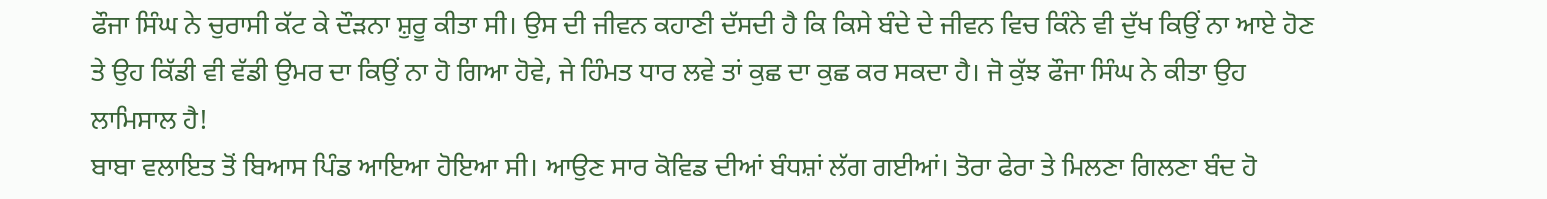ਫੌਜਾ ਸਿੰਘ ਨੇ ਚੁਰਾਸੀ ਕੱਟ ਕੇ ਦੌੜਨਾ ਸ਼ੁਰੂ ਕੀਤਾ ਸੀ। ਉਸ ਦੀ ਜੀਵਨ ਕਹਾਣੀ ਦੱਸਦੀ ਹੈ ਕਿ ਕਿਸੇ ਬੰਦੇ ਦੇ ਜੀਵਨ ਵਿਚ ਕਿੰਨੇ ਵੀ ਦੁੱਖ ਕਿਉਂ ਨਾ ਆਏ ਹੋਣ ਤੇ ਉਹ ਕਿੱਡੀ ਵੀ ਵੱਡੀ ਉਮਰ ਦਾ ਕਿਉਂ ਨਾ ਹੋ ਗਿਆ ਹੋਵੇ, ਜੇ ਹਿੰਮਤ ਧਾਰ ਲਵੇ ਤਾਂ ਕੁਛ ਦਾ ਕੁਛ ਕਰ ਸਕਦਾ ਹੈ। ਜੋ ਕੁੱਝ ਫੌਜਾ ਸਿੰਘ ਨੇ ਕੀਤਾ ਉਹ ਲਾਮਿਸਾਲ ਹੈ!
ਬਾਬਾ ਵਲਾਇਤ ਤੋਂ ਬਿਆਸ ਪਿੰਡ ਆਇਆ ਹੋਇਆ ਸੀ। ਆਉਣ ਸਾਰ ਕੋਵਿਡ ਦੀਆਂ ਬੰਧਸ਼ਾਂ ਲੱਗ ਗਈਆਂ। ਤੋਰਾ ਫੇਰਾ ਤੇ ਮਿਲਣਾ ਗਿਲਣਾ ਬੰਦ ਹੋ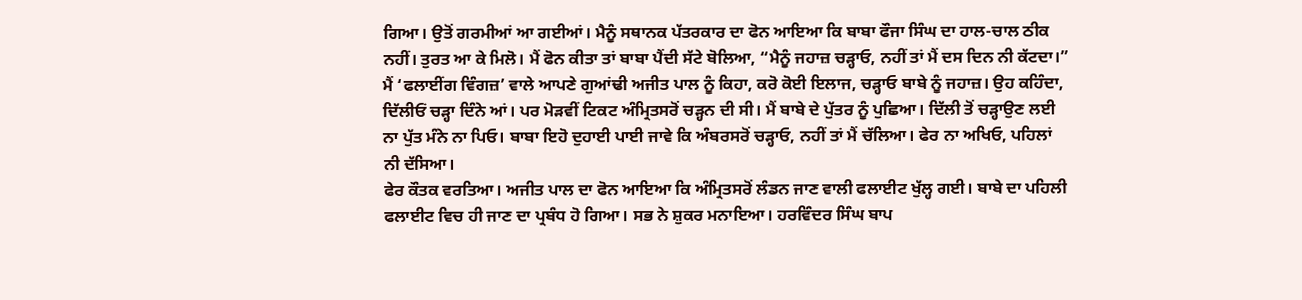ਗਿਆ। ਉਤੋਂ ਗਰਮੀਆਂ ਆ ਗਈਆਂ। ਮੈਨੂੰ ਸਥਾਨਕ ਪੱਤਰਕਾਰ ਦਾ ਫੋਨ ਆਇਆ ਕਿ ਬਾਬਾ ਫੌਜਾ ਸਿੰਘ ਦਾ ਹਾਲ-ਚਾਲ ਠੀਕ ਨਹੀਂ। ਤੁਰਤ ਆ ਕੇ ਮਿਲੋ। ਮੈਂ ਫੋਨ ਕੀਤਾ ਤਾਂ ਬਾਬਾ ਪੈਂਦੀ ਸੱਟੇ ਬੋਲਿਆ, “ਮੈਨੂੰ ਜਹਾਜ਼ ਚੜ੍ਹਾਓ, ਨਹੀਂ ਤਾਂ ਮੈਂ ਦਸ ਦਿਨ ਨੀ ਕੱਟਦਾ।”
ਮੈਂ ‘ਫਲਾਈਂਗ ਵਿੰਗਜ਼’ ਵਾਲੇ ਆਪਣੇ ਗੁਆਂਢੀ ਅਜੀਤ ਪਾਲ ਨੂੰ ਕਿਹਾ, ਕਰੋ ਕੋਈ ਇਲਾਜ, ਚੜ੍ਹਾਓ ਬਾਬੇ ਨੂੰ ਜਹਾਜ਼। ਉਹ ਕਹਿੰਦਾ, ਦਿੱਲੀਓਂ ਚੜ੍ਹਾ ਦਿੰਨੇ ਆਂ। ਪਰ ਮੋੜਵੀਂ ਟਿਕਟ ਅੰਮ੍ਰਿਤਸਰੋਂ ਚੜ੍ਹਨ ਦੀ ਸੀ। ਮੈਂ ਬਾਬੇ ਦੇ ਪੁੱਤਰ ਨੂੰ ਪੁਛਿਆ। ਦਿੱਲੀ ਤੋਂ ਚੜ੍ਹਾਉਣ ਲਈ ਨਾ ਪੁੱਤ ਮੰਨੇ ਨਾ ਪਿਓ। ਬਾਬਾ ਇਹੋ ਦੁਹਾਈ ਪਾਈ ਜਾਵੇ ਕਿ ਅੰਬਰਸਰੋਂ ਚੜ੍ਹਾਓ, ਨਹੀਂ ਤਾਂ ਮੈਂ ਚੱਲਿਆ। ਫੇਰ ਨਾ ਅਖਿਓ, ਪਹਿਲਾਂ ਨੀ ਦੱਸਿਆ।
ਫੇਰ ਕੌਤਕ ਵਰਤਿਆ। ਅਜੀਤ ਪਾਲ ਦਾ ਫੋਨ ਆਇਆ ਕਿ ਅੰਮ੍ਰਿਤਸਰੋਂ ਲੰਡਨ ਜਾਣ ਵਾਲੀ ਫਲਾਈਟ ਖੁੱਲ੍ਹ ਗਈ। ਬਾਬੇ ਦਾ ਪਹਿਲੀ ਫਲਾਈਟ ਵਿਚ ਹੀ ਜਾਣ ਦਾ ਪ੍ਰਬੰਧ ਹੋ ਗਿਆ। ਸਭ ਨੇ ਸ਼ੁਕਰ ਮਨਾਇਆ। ਹਰਵਿੰਦਰ ਸਿੰਘ ਬਾਪ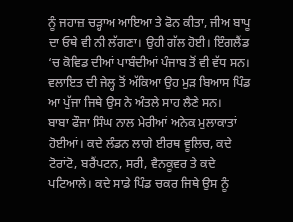ਨੂੰ ਜਹਾਜ਼ ਚੜ੍ਹਾਅ ਆਇਆ ਤੇ ਫੋਨ ਕੀਤਾ, ਜੀਅ ਬਾਪੂ ਦਾ ਓਥੇ ਵੀ ਨੀ ਲੱਗਣਾ। ਉਹੀ ਗੱਲ ਹੋਈ। ਇੰਗਲੈਂਡ ‘ਚ ਕੋਵਿਡ ਦੀਆਂ ਪਾਬੰਦੀਆਂ ਪੰਜਾਬ ਤੋਂ ਵੀ ਵੱਧ ਸਨ। ਵਲਾਇਤ ਦੀ ਜੇਲ੍ਹ ਤੋਂ ਅੱਕਿਆ ਉਹ ਮੁੜ ਬਿਆਸ ਪਿੰਡ ਆ ਪੁੱਜਾ ਜਿਥੇ ਉਸ ਨੇ ਅੰਤਲੇ ਸਾਹ ਲੈਣੇ ਸਨ।
ਬਾਬਾ ਫੌਜਾ ਸਿੰਘ ਨਾਲ ਮੇਰੀਆਂ ਅਨੇਕ ਮੁਲਾਕਾਤਾਂ ਹੋਈਆਂ। ਕਦੇ ਲੰਡਨ ਲਾਗੇ ਈਰਥ ਵੂਲਿਚ, ਕਦੇ ਟੋਰਾਂਟੋ, ਬਰੈਂਪਟਨ, ਸਰੀ, ਵੈਨਕੂਵਰ ਤੇ ਕਦੇ ਪਟਿਆਲੇ। ਕਦੇ ਸਾਡੇ ਪਿੰਡ ਚਕਰ ਜਿਥੇ ਉਸ ਨੂੰ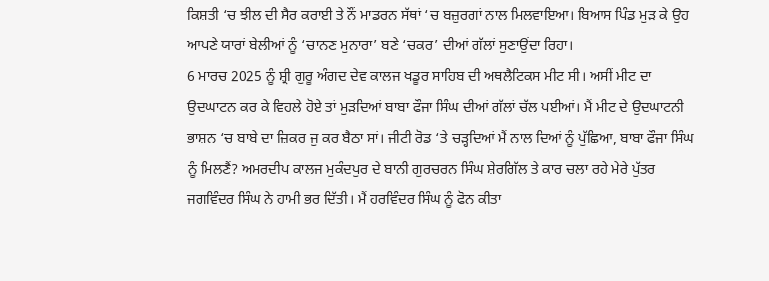ਕਿਸ਼ਤੀ ‘ਚ ਝੀਲ ਦੀ ਸੈਰ ਕਰਾਈ ਤੇ ਨੌਂ ਮਾਡਰਨ ਸੱਥਾਂ ‘ਚ ਬਜ਼ੁਰਗਾਂ ਨਾਲ ਮਿਲਵਾਇਆ। ਬਿਆਸ ਪਿੰਡ ਮੁੜ ਕੇ ਉਹ ਆਪਣੇ ਯਾਰਾਂ ਬੇਲੀਆਂ ਨੂੰ ‘ਚਾਨਣ ਮੁਨਾਰਾ’ ਬਣੇ ‘ਚਕਰ’ ਦੀਆਂ ਗੱਲਾਂ ਸੁਣਾਉਂਦਾ ਰਿਹਾ।
6 ਮਾਰਚ 2025 ਨੂੰ ਸ਼੍ਰੀ ਗੁਰੂ ਅੰਗਦ ਦੇਵ ਕਾਲਜ ਖਡੂਰ ਸਾਹਿਬ ਦੀ ਅਥਲੈਟਿਕਸ ਮੀਟ ਸੀ। ਅਸੀਂ ਮੀਟ ਦਾ ਉਦਘਾਟਨ ਕਰ ਕੇ ਵਿਹਲੇ ਹੋਏ ਤਾਂ ਮੁੜਦਿਆਂ ਬਾਬਾ ਫੌਜਾ ਸਿੰਘ ਦੀਆਂ ਗੱਲਾਂ ਚੱਲ ਪਈਆਂ। ਮੈਂ ਮੀਟ ਦੇ ਉਦਘਾਟਨੀ ਭਾਸ਼ਨ ‘ਚ ਬਾਬੇ ਦਾ ਜ਼ਿਕਰ ਜੁ ਕਰ ਬੈਠਾ ਸਾਂ। ਜੀਟੀ ਰੋਡ ‘ਤੇ ਚੜ੍ਹਦਿਆਂ ਮੈਂ ਨਾਲ ਦਿਆਂ ਨੂੰ ਪੁੱਛਿਆ, ਬਾਬਾ ਫੌਜਾ ਸਿੰਘ ਨੂੰ ਮਿਲਣੈਂ? ਅਮਰਦੀਪ ਕਾਲਜ ਮੁਕੰਦਪੁਰ ਦੇ ਬਾਨੀ ਗੁਰਚਰਨ ਸਿੰਘ ਸ਼ੇਰਗਿੱਲ ਤੇ ਕਾਰ ਚਲਾ ਰਹੇ ਮੇਰੇ ਪੁੱਤਰ ਜਗਵਿੰਦਰ ਸਿੰਘ ਨੇ ਹਾਮੀ ਭਰ ਦਿੱਤੀ। ਮੈਂ ਹਰਵਿੰਦਰ ਸਿੰਘ ਨੂੰ ਫੋਨ ਕੀਤਾ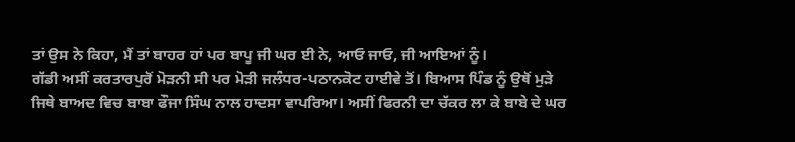ਤਾਂ ਉਸ ਨੇ ਕਿਹਾ, ਮੈਂ ਤਾਂ ਬਾਹਰ ਹਾਂ ਪਰ ਬਾਪੂ ਜੀ ਘਰ ਈ ਨੇ, ਆਓ ਜਾਓ, ਜੀ ਆਇਆਂ ਨੂੰ।
ਗੱਡੀ ਅਸੀਂ ਕਰਤਾਰਪੁਰੋਂ ਮੋੜਨੀ ਸੀ ਪਰ ਮੋੜੀ ਜਲੰਧਰ-ਪਠਾਨਕੋਟ ਹਾਈਵੇ ਤੋਂ। ਬਿਆਸ ਪਿੰਡ ਨੂੰ ਉਥੋਂ ਮੁੜੇ ਜਿਥੇ ਬਾਅਦ ਵਿਚ ਬਾਬਾ ਫੌਜਾ ਸਿੰਘ ਨਾਲ ਹਾਦਸਾ ਵਾਪਰਿਆ। ਅਸੀਂ ਫਿਰਨੀ ਦਾ ਚੱਕਰ ਲਾ ਕੇ ਬਾਬੇ ਦੇ ਘਰ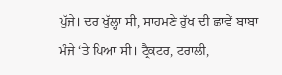ਪੁੱਜੇ। ਦਰ ਖੁੱਲ੍ਹਾ ਸੀ, ਸਾਹਮਣੇ ਰੁੱਖ ਦੀ ਛਾਵੇਂ ਬਾਬਾ ਮੰਜੇ ‘ਤੇ ਪਿਆ ਸੀ। ਟ੍ਰੈਕਟਰ, ਟਰਾਲੀ,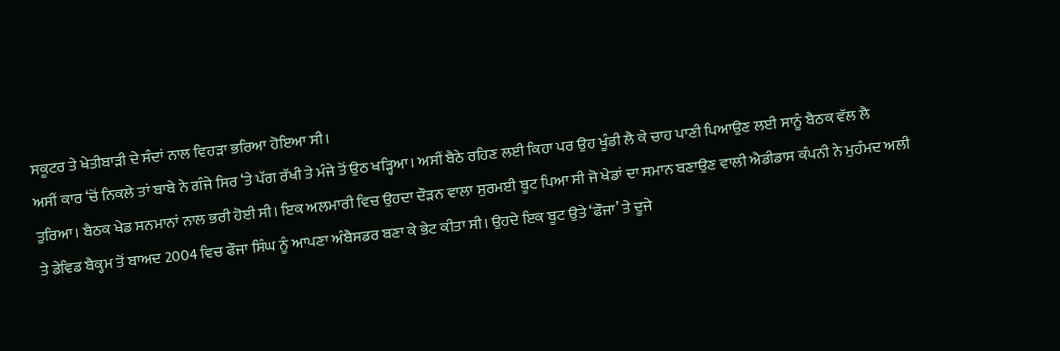ਸਕੂਟਰ ਤੇ ਖੇਤੀਬਾੜੀ ਦੇ ਸੰਦਾਂ ਨਾਲ ਵਿਹੜਾ ਭਰਿਆ ਹੋਇਆ ਸੀ।
ਅਸੀਂ ਕਾਰ ‘ਚੋਂ ਨਿਕਲੇ ਤਾਂ ਬਾਬੇ ਨੇ ਗੰਜੇ ਸਿਰ ‘ਤੇ ਪੱਗ ਰੱਖੀ ਤੇ ਮੰਜੇ ਤੋਂ ਉਠ ਖੜ੍ਹਿਆ। ਅਸੀਂ ਬੈਠੇ ਰਹਿਣ ਲਈ ਕਿਹਾ ਪਰ ਉਹ ਖੂੰਡੀ ਲੈ ਕੇ ਚਾਹ ਪਾਣੀ ਪਿਆਉਣ ਲਈ ਸਾਨੂੰ ਬੈਠਕ ਵੱਲ ਲੈ ਤੁਰਿਆ। ਬੈਠਕ ਖੇਡ ਸਨਮਾਨਾਂ ਨਾਲ ਭਰੀ ਹੋਈ ਸੀ। ਇਕ ਅਲਮਾਰੀ ਵਿਚ ਉਹਦਾ ਦੌੜਨ ਵਾਲਾ ਸੁਰਮਈ ਬੂਟ ਪਿਆ ਸੀ ਜੋ ਖੇਡਾਂ ਦਾ ਸਮਾਨ ਬਣਾਉਣ ਵਾਲੀ ਐਡੀਡਾਸ ਕੰਪਨੀ ਨੇ ਮੁਹੰਮਦ ਅਲੀ ਤੇ ਡੇਵਿਡ ਬੈਕ੍ਹਮ ਤੋਂ ਬਾਅਦ 2004 ਵਿਚ ਫੌਜਾ ਸਿੰਘ ਨੂੰ ਆਪਣਾ ਅੰਬੈਸਡਰ ਬਣਾ ਕੇ ਭੇਟ ਕੀਤਾ ਸੀ। ਉਹਦੇ ਇਕ ਬੂਟ ਉਤੇ ‘ਫੌਜਾ’ ਤੇ ਦੂਜੇ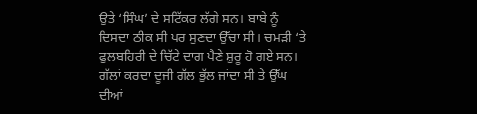ਉਤੇ ‘ਸਿੰਘ’ ਦੇ ਸਟਿੱਕਰ ਲੱਗੇ ਸਨ। ਬਾਬੇ ਨੂੰ ਦਿਸਦਾ ਠੀਕ ਸੀ ਪਰ ਸੁਣਦਾ ਉੱਚਾ ਸੀ। ਚਮੜੀ ‘ਤੇ ਫੁਲਬਹਿਰੀ ਦੇ ਚਿੱਟੇ ਦਾਗ ਪੈਣੇ ਸ਼ੁਰੂ ਹੋ ਗਏ ਸਨ। ਗੱਲਾਂ ਕਰਦਾ ਦੂਜੀ ਗੱਲ ਭੁੱਲ ਜਾਂਦਾ ਸੀ ਤੇ ਉੱਘ ਦੀਆਂ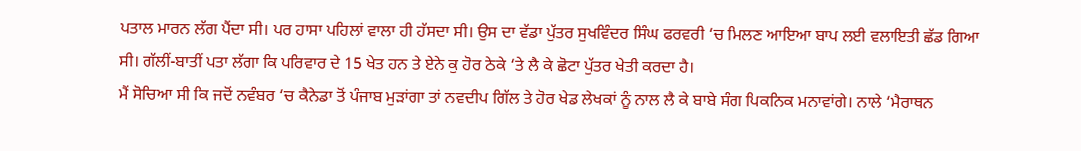ਪਤਾਲ ਮਾਰਨ ਲੱਗ ਪੈਂਦਾ ਸੀ। ਪਰ ਹਾਸਾ ਪਹਿਲਾਂ ਵਾਲਾ ਹੀ ਹੱਸਦਾ ਸੀ। ਉਸ ਦਾ ਵੱਡਾ ਪੁੱਤਰ ਸੁਖਵਿੰਦਰ ਸਿੰਘ ਫਰਵਰੀ ‘ਚ ਮਿਲਣ ਆਇਆ ਬਾਪ ਲਈ ਵਲਾਇਤੀ ਛੱਡ ਗਿਆ ਸੀ। ਗੱਲੀਂ-ਬਾਤੀਂ ਪਤਾ ਲੱਗਾ ਕਿ ਪਰਿਵਾਰ ਦੇ 15 ਖੇਤ ਹਨ ਤੇ ਏਨੇ ਕੁ ਹੋਰ ਠੇਕੇ ‘ਤੇ ਲੈ ਕੇ ਛੋਟਾ ਪੁੱਤਰ ਖੇਤੀ ਕਰਦਾ ਹੈ।
ਮੈਂ ਸੋਚਿਆ ਸੀ ਕਿ ਜਦੋਂ ਨਵੰਬਰ ‘ਚ ਕੈਨੇਡਾ ਤੋਂ ਪੰਜਾਬ ਮੁੜਾਂਗਾ ਤਾਂ ਨਵਦੀਪ ਗਿੱਲ ਤੇ ਹੋਰ ਖੇਡ ਲੇਖਕਾਂ ਨੂੰ ਨਾਲ ਲੈ ਕੇ ਬਾਬੇ ਸੰਗ ਪਿਕਨਿਕ ਮਨਾਵਾਂਗੇ। ਨਾਲੇ ‘ਮੈਰਾਥਨ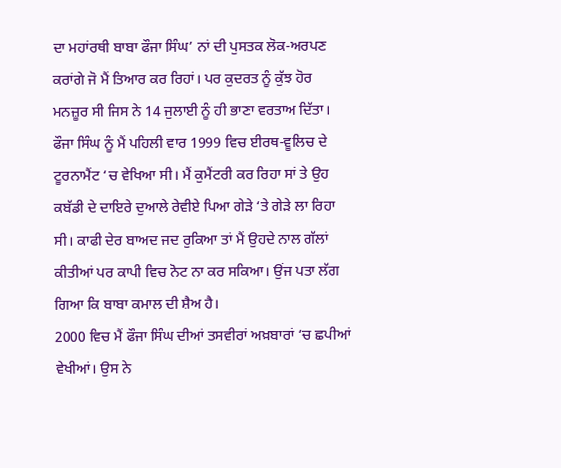ਦਾ ਮਹਾਂਰਥੀ ਬਾਬਾ ਫੌਜਾ ਸਿੰਘ’ ਨਾਂ ਦੀ ਪੁਸਤਕ ਲੋਕ-ਅਰਪਣ ਕਰਾਂਗੇ ਜੋ ਮੈਂ ਤਿਆਰ ਕਰ ਰਿਹਾਂ। ਪਰ ਕੁਦਰਤ ਨੂੰ ਕੁੱਝ ਹੋਰ ਮਨਜ਼ੂਰ ਸੀ ਜਿਸ ਨੇ 14 ਜੁਲਾਈ ਨੂੰ ਹੀ ਭਾਣਾ ਵਰਤਾਅ ਦਿੱਤਾ।
ਫੌਜਾ ਸਿੰਘ ਨੂੰ ਮੈਂ ਪਹਿਲੀ ਵਾਰ 1999 ਵਿਚ ਈਰਥ-ਵੂਲਿਚ ਦੇ ਟੂਰਨਾਮੈਂਟ ‘ਚ ਵੇਖਿਆ ਸੀ। ਮੈਂ ਕੁਮੈਂਟਰੀ ਕਰ ਰਿਹਾ ਸਾਂ ਤੇ ਉਹ ਕਬੱਡੀ ਦੇ ਦਾਇਰੇ ਦੁਆਲੇ ਰੇਵੀਏ ਪਿਆ ਗੇੜੇ ‘ਤੇ ਗੇੜੇ ਲਾ ਰਿਹਾ ਸੀ। ਕਾਫੀ ਦੇਰ ਬਾਅਦ ਜਦ ਰੁਕਿਆ ਤਾਂ ਮੈਂ ਉਹਦੇ ਨਾਲ ਗੱਲਾਂ ਕੀਤੀਆਂ ਪਰ ਕਾਪੀ ਵਿਚ ਨੋਟ ਨਾ ਕਰ ਸਕਿਆ। ਉਂਜ ਪਤਾ ਲੱਗ ਗਿਆ ਕਿ ਬਾਬਾ ਕਮਾਲ ਦੀ ਸ਼ੈਅ ਹੈ।
2000 ਵਿਚ ਮੈਂ ਫੌਜਾ ਸਿੰਘ ਦੀਆਂ ਤਸਵੀਰਾਂ ਅਖ਼ਬਾਰਾਂ ‘ਚ ਛਪੀਆਂ ਵੇਖੀਆਂ। ਉਸ ਨੇ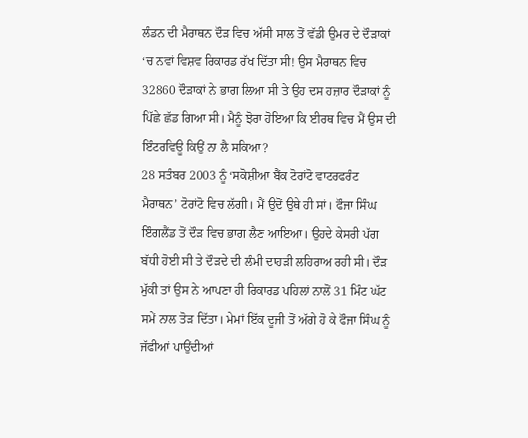ਲੰਡਨ ਦੀ ਮੈਰਾਥਨ ਦੌੜ ਵਿਚ ਅੱਸੀ ਸਾਲ ਤੋਂ ਵੱਡੀ ਉਮਰ ਦੇ ਦੌੜਾਕਾਂ ‘ਚ ਨਵਾਂ ਵਿਸ਼ਵ ਰਿਕਾਰਡ ਰੱਖ ਦਿੱਤਾ ਸੀ! ਉਸ ਮੈਰਾਥਨ ਵਿਚ 32860 ਦੌੜਾਕਾਂ ਨੇ ਭਾਗ ਲਿਆ ਸੀ ਤੇ ਉਹ ਦਸ ਹਜ਼ਾਰ ਦੌੜਾਕਾਂ ਨੂੰ ਪਿੱਛੇ ਛੱਡ ਗਿਆ ਸੀ। ਮੈਨੂੰ ਝੋਰਾ ਹੋਇਆ ਕਿ ਈਰਥ ਵਿਚ ਮੈਂ ਉਸ ਦੀ ਇੰਟਰਵਿਊ ਕਿਉਂ ਨਾ ਲੈ ਸਕਿਆ?
28 ਸਤੰਬਰ 2003 ਨੂੰ ‘ਸਕੋਸ਼ੀਆ ਬੈਂਕ ਟੋਰਾਂਟੋ ਵਾਟਰਫਰੰਟ ਮੈਰਾਥਨ’ ਟੋਰਾਂਟੋ ਵਿਚ ਲੱਗੀ। ਮੈਂ ਉਦੋਂ ਉਥੇ ਹੀ ਸਾਂ। ਫੌਜਾ ਸਿੰਘ ਇੰਗਲੈਂਡ ਤੋਂ ਦੌੜ ਵਿਚ ਭਾਗ ਲੈਣ ਆਇਆ। ਉਹਦੇ ਕੇਸਰੀ ਪੱਗ ਬੱਧੀ ਹੋਈ ਸੀ ਤੇ ਦੌੜਦੇ ਦੀ ਲੰਮੀ ਦਾਹੜੀ ਲਹਿਰਾਅ ਰਹੀ ਸੀ। ਦੌੜ ਮੁੱਕੀ ਤਾਂ ਉਸ ਨੇ ਆਪਣਾ ਹੀ ਰਿਕਾਰਡ ਪਹਿਲਾਂ ਨਾਲੋਂ 31 ਮਿੰਟ ਘੱਟ ਸਮੇਂ ਨਾਲ ਤੋੜ ਦਿੱਤਾ। ਮੇਮਾਂ ਇੱਕ ਦੂਜੀ ਤੋਂ ਅੱਗੇ ਹੋ ਕੇ ਫੌਜਾ ਸਿੰਘ ਨੂੰ ਜੱਫੀਆਂ ਪਾਉਂਦੀਆਂ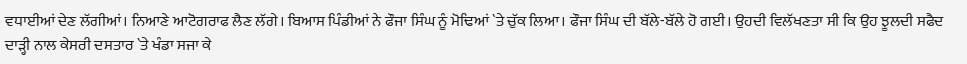ਵਧਾਈਆਂ ਦੇਣ ਲੱਗੀਆਂ। ਨਿਆਣੇ ਆਟੋਗਰਾਫ ਲੈਣ ਲੱਗੇ। ਬਿਆਸ ਪਿੰਡੀਆਂ ਨੇ ਫੌਜਾ ਸਿੰਘ ਨੂੰ ਮੋਢਿਆਂ `ਤੇ ਚੁੱਕ ਲਿਆ। ਫੌਜਾ ਸਿੰਘ ਦੀ ਬੱਲੇ-ਬੱਲੇ ਹੋ ਗਈ। ਉਹਦੀ ਵਿਲੱਖਣਤਾ ਸੀ ਕਿ ਉਹ ਝੂਲਦੀ ਸਫੈਦ ਦਾੜ੍ਹੀ ਨਾਲ ਕੇਸਰੀ ਦਸਤਾਰ `ਤੇ ਖੰਡਾ ਸਜਾ ਕੇ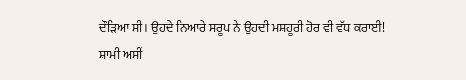ਦੌੜਿਆ ਸੀ। ਉਹਦੇ ਨਿਆਰੇ ਸਰੂਪ ਨੇ ਉਹਦੀ ਮਸ਼ਹੂਰੀ ਹੋਰ ਵੀ ਵੱਧ ਕਰਾਈ!
ਸ਼ਾਮੀ ਅਸੀਂ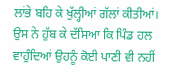ਲਾਂਭੇ ਬਹਿ ਕੇ ਖੁੱਲ੍ਹੀਆਂ ਗੱਲਾਂ ਕੀਤੀਆਂ। ਉਸ ਨੇ ਹੁੱਬ ਕੇ ਦੱਸਿਆ ਕਿ ਪਿੰਡ ਹਲ ਵਾਹੁੰਦਿਆਂ ਉਹਨੂੰ ਕੋਈ ਪਾਣੀ ਵੀ ਨਹੀਂ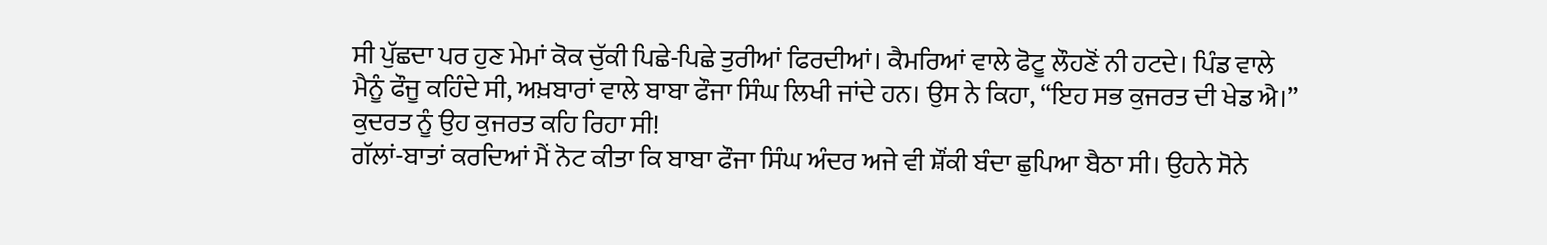ਸੀ ਪੁੱਛਦਾ ਪਰ ਹੁਣ ਮੇਮਾਂ ਕੋਕ ਚੁੱਕੀ ਪਿਛੇ-ਪਿਛੇ ਤੁਰੀਆਂ ਫਿਰਦੀਆਂ। ਕੈਮਰਿਆਂ ਵਾਲੇ ਫੋਟੂ ਲੌਹਣੋਂ ਨੀ ਹਟਦੇ। ਪਿੰਡ ਵਾਲੇ ਮੈਨੂੰ ਫੌਜੂ ਕਹਿੰਦੇ ਸੀ, ਅਖ਼ਬਾਰਾਂ ਵਾਲੇ ਬਾਬਾ ਫੌਜਾ ਸਿੰਘ ਲਿਖੀ ਜਾਂਦੇ ਹਨ। ਉਸ ਨੇ ਕਿਹਾ, “ਇਹ ਸਭ ਕੁਜਰਤ ਦੀ ਖੇਡ ਐ।” ਕੁਦਰਤ ਨੂੰ ਉਹ ਕੁਜਰਤ ਕਹਿ ਰਿਹਾ ਸੀ!
ਗੱਲਾਂ-ਬਾਤਾਂ ਕਰਦਿਆਂ ਮੈਂ ਨੋਟ ਕੀਤਾ ਕਿ ਬਾਬਾ ਫੌਜਾ ਸਿੰਘ ਅੰਦਰ ਅਜੇ ਵੀ ਸ਼ੌਂਕੀ ਬੰਦਾ ਛੁਪਿਆ ਬੈਠਾ ਸੀ। ਉਹਨੇ ਸੋਨੇ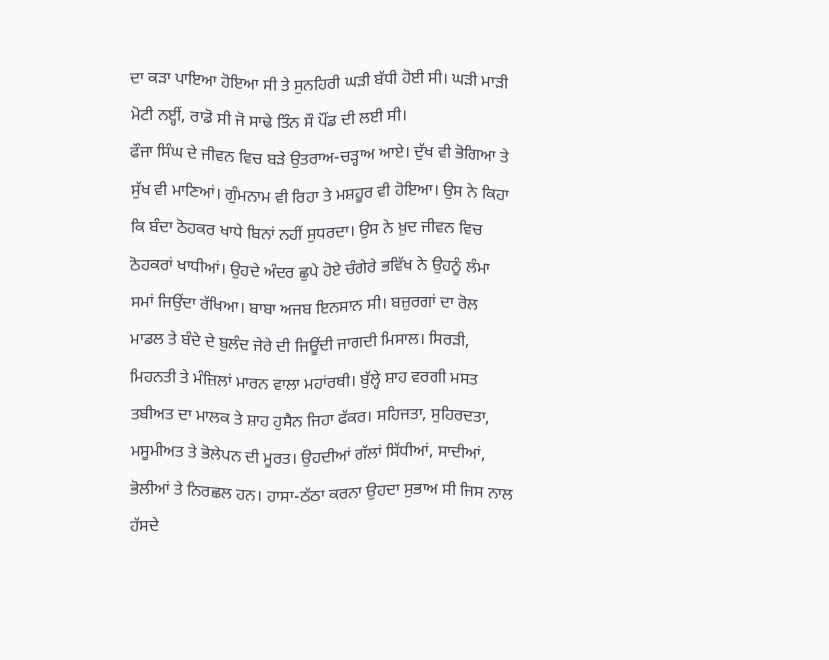ਦਾ ਕੜਾ ਪਾਇਆ ਹੋਇਆ ਸੀ ਤੇ ਸੁਨਹਿਰੀ ਘੜੀ ਬੱਧੀ ਹੋਈ ਸੀ। ਘੜੀ ਮਾੜੀ ਮੋਟੀ ਨੲ੍ਹੀਂ, ਰਾਡੋ ਸੀ ਜੋ ਸਾਢੇ ਤਿੰਨ ਸੌ ਪੌਂਡ ਦੀ ਲਈ ਸੀ।
ਫੌਜਾ ਸਿੰਘ ਦੇ ਜੀਵਨ ਵਿਚ ਬੜੇ ਉਤਰਾਅ-ਚੜ੍ਹਾਅ ਆਏ। ਦੁੱਖ ਵੀ ਭੋਗਿਆ ਤੇ ਸੁੱਖ ਵੀ ਮਾਣਿਆਂ। ਗੁੰਮਨਾਮ ਵੀ ਰਿਹਾ ਤੇ ਮਸ਼ਹੂਰ ਵੀ ਹੋਇਆ। ਉਸ ਨੇ ਕਿਹਾ ਕਿ ਬੰਦਾ ਠੋਹਕਰ ਖਾਧੇ ਬਿਨਾਂ ਨਹੀਂ ਸੁਧਰਦਾ। ਉਸ ਨੇ ਖ਼ੁਦ ਜੀਵਨ ਵਿਚ ਠੋਹਕਰਾਂ ਖਾਧੀਆਂ। ਉਹਦੇ ਅੰਦਰ ਛੁਪੇ ਹੋਏ ਚੰਗੇਰੇ ਭਵਿੱਖ ਨੇ ਉਹਨੂੰ ਲੰਮਾ ਸਮਾਂ ਜਿਉਂਦਾ ਰੱਖਿਆ। ਬਾਬਾ ਅਜਬ ਇਨਸਾਨ ਸੀ। ਬਜ਼ੁਰਗਾਂ ਦਾ ਰੋਲ ਮਾਡਲ ਤੇ ਬੰਦੇ ਦੇ ਬੁਲੰਦ ਜੇਰੇ ਦੀ ਜਿਊਂਦੀ ਜਾਗਦੀ ਮਿਸਾਲ। ਸਿਰੜੀ, ਮਿਹਨਤੀ ਤੇ ਮੰਜ਼ਿਲਾਂ ਮਾਰਨ ਵਾਲਾ ਮਹਾਂਰਥੀ। ਬੁੱਲ੍ਹੇ ਸ਼ਾਹ ਵਰਗੀ ਮਸਤ ਤਬੀਅਤ ਦਾ ਮਾਲਕ ਤੇ ਸ਼ਾਹ ਹੁਸੈਨ ਜਿਹਾ ਫੱਕਰ। ਸਹਿਜਤਾ, ਸੁਹਿਰਦਤਾ, ਮਸੂਮੀਅਤ ਤੇ ਭੋਲੇਪਨ ਦੀ ਮੂਰਤ। ਉਹਦੀਆਂ ਗੱਲਾਂ ਸਿੱਧੀਆਂ, ਸਾਦੀਆਂ, ਭੋਲੀਆਂ ਤੇ ਨਿਰਛਲ ਹਨ। ਹਾਸਾ-ਠੱਠਾ ਕਰਨਾ ਉਹਦਾ ਸੁਭਾਅ ਸੀ ਜਿਸ ਨਾਲ ਹੱਸਦੇ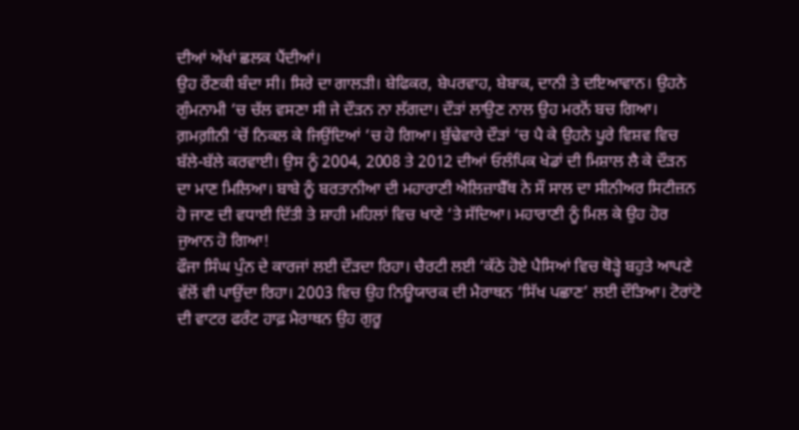ਦੀਆਂ ਅੱਖਾਂ ਛਲਕ ਪੈਂਦੀਆਂ।
ਉਹ ਰੌਣਕੀ ਬੰਦਾ ਸੀ। ਸਿਰੇ ਦਾ ਗਾਲੜੀ। ਬੇਫਿਕਰ, ਬੇਪਰਵਾਹ, ਬੇਬਾਕ, ਦਾਨੀ ਤੇ ਦਇਆਵਾਨ। ਉਹਨੇ ਗੁੰਮਨਾਮੀ ‘ਚ ਚੱਲ ਵਸਣਾ ਸੀ ਜੇ ਦੌੜਨ ਨਾ ਲੱਗਦਾ। ਦੌੜਾਂ ਲਾਉਣ ਨਾਲ ਉਹ ਮਰਨੋਂ ਬਚ ਗਿਆ। ਗ਼ਮਗ਼ੀਨੀ ‘ਚੋਂ ਨਿਕਲ ਕੇ ਜਿਉਂਦਿਆਂ ‘ਚ ਹੋ ਗਿਆ। ਬੁੱਢੇਵਾਰੇ ਦੌੜਾਂ ‘ਚ ਪੈ ਕੇ ਉਹਨੇ ਪੂਰੇ ਵਿਸ਼ਵ ਵਿਚ ਬੱਲੇ-ਬੱਲੇ ਕਰਵਾਈ। ਉਸ ਨੂੰ 2004, 2008 ਤੇ 2012 ਦੀਆਂ ਓਲੰਪਿਕ ਖੇਡਾਂ ਦੀ ਮਿਸ਼ਾਲ ਲੈ ਕੇ ਦੌੜਨ ਦਾ ਮਾਣ ਮਿਲਿਆ। ਬਾਬੇ ਨੂੰ ਬਰਤਾਨੀਆ ਦੀ ਮਹਾਰਾਣੀ ਐਲਿਜ਼ਾਬੈੱਥ ਨੇ ਸੌ ਸਾਲ ਦਾ ਸੀਨੀਅਰ ਸਿਟੀਜ਼ਨ ਹੋ ਜਾਣ ਦੀ ਵਧਾਈ ਦਿੱਤੀ ਤੇ ਸ਼ਾਹੀ ਮਹਿਲਾਂ ਵਿਚ ਖਾਣੇ ‘ਤੇ ਸੱਦਿਆ। ਮਹਾਰਾਣੀ ਨੂੰ ਮਿਲ ਕੇ ਉਹ ਹੋਰ ਜੁਆਨ ਹੋ ਗਿਆ!
ਫੌਜਾ ਸਿੰਘ ਪੁੰਨ ਦੇ ਕਾਰਜਾਂ ਲਈ ਦੌੜਦਾ ਰਿਹਾ। ਚੈਰਟੀ ਲਈ ‘ਕੱਠੇ ਹੋਏ ਪੈਸਿਆਂ ਵਿਚ ਥੋੜ੍ਹੇ ਬਹੁਤੇ ਆਪਣੇ ਵੱਲੋਂ ਵੀ ਪਾਉਂਦਾ ਰਿਹਾ। 2003 ਵਿਚ ਉਹ ਨਿਊਯਾਰਕ ਦੀ ਮੈਰਾਥਨ ‘ਸਿੱਖ ਪਛਾਣ’ ਲਈ ਦੌੜਿਆ। ਟੋਰਾਂਟੋ ਦੀ ਵਾਟਰ ਫਰੰਟ ਹਾਫ਼ ਮੈਰਾਥਨ ਉਹ ਗੁਰੂ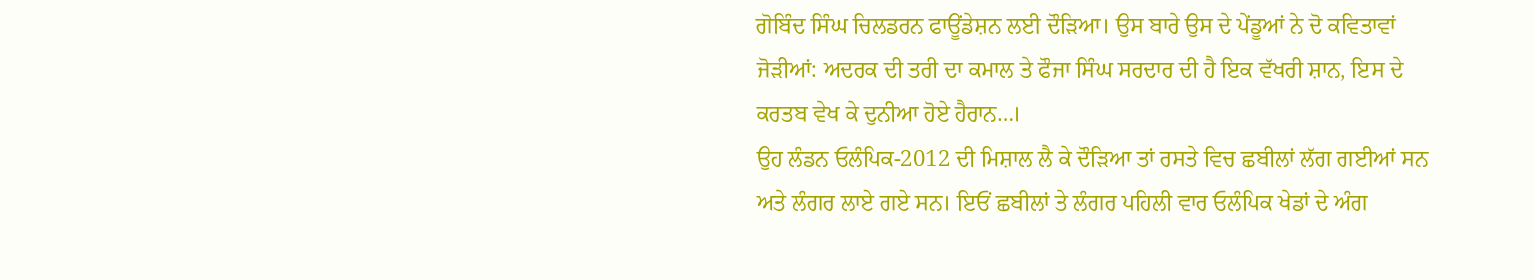ਗੋਬਿੰਦ ਸਿੰਘ ਚਿਲਡਰਨ ਫਾਊਂਡੇਸ਼ਨ ਲਈ ਦੌੜਿਆ। ਉਸ ਬਾਰੇ ਉਸ ਦੇ ਪੇਂਡੂਆਂ ਨੇ ਦੋ ਕਵਿਤਾਵਾਂ ਜੋੜੀਆਂ: ਅਦਰਕ ਦੀ ਤਰੀ ਦਾ ਕਮਾਲ ਤੇ ਫੌਜਾ ਸਿੰਘ ਸਰਦਾਰ ਦੀ ਹੈ ਇਕ ਵੱਖਰੀ ਸ਼ਾਨ, ਇਸ ਦੇ ਕਰਤਬ ਵੇਖ ਕੇ ਦੁਨੀਆ ਹੋਏ ਹੈਰਾਨ…।
ਉਹ ਲੰਡਨ ਓਲੰਪਿਕ-2012 ਦੀ ਮਿਸ਼ਾਲ ਲੈ ਕੇ ਦੌੜਿਆ ਤਾਂ ਰਸਤੇ ਵਿਚ ਛਬੀਲਾਂ ਲੱਗ ਗਈਆਂ ਸਨ ਅਤੇ ਲੰਗਰ ਲਾਏ ਗਏ ਸਨ। ਇਓਂ ਛਬੀਲਾਂ ਤੇ ਲੰਗਰ ਪਹਿਲੀ ਵਾਰ ਓਲੰਪਿਕ ਖੇਡਾਂ ਦੇ ਅੰਗ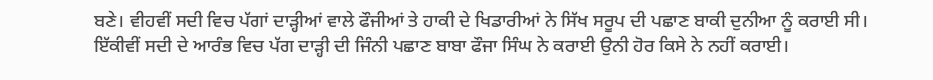ਬਣੇ। ਵੀਹਵੀਂ ਸਦੀ ਵਿਚ ਪੱਗਾਂ ਦਾੜ੍ਹੀਆਂ ਵਾਲੇ ਫੌਜੀਆਂ ਤੇ ਹਾਕੀ ਦੇ ਖਿਡਾਰੀਆਂ ਨੇ ਸਿੱਖ ਸਰੂਪ ਦੀ ਪਛਾਣ ਬਾਕੀ ਦੁਨੀਆ ਨੂੰ ਕਰਾਈ ਸੀ। ਇੱਕੀਵੀਂ ਸਦੀ ਦੇ ਆਰੰਭ ਵਿਚ ਪੱਗ ਦਾੜ੍ਹੀ ਦੀ ਜਿੰਨੀ ਪਛਾਣ ਬਾਬਾ ਫੌਜਾ ਸਿੰਘ ਨੇ ਕਰਾਈ ਉਨੀ ਹੋਰ ਕਿਸੇ ਨੇ ਨਹੀਂ ਕਰਾਈ।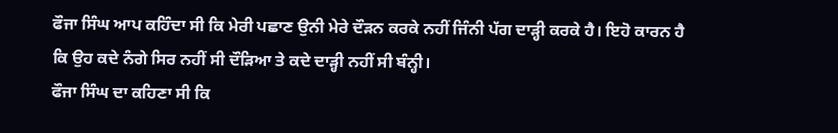ਫੌਜਾ ਸਿੰਘ ਆਪ ਕਹਿੰਦਾ ਸੀ ਕਿ ਮੇਰੀ ਪਛਾਣ ਉਨੀ ਮੇਰੇ ਦੌੜਨ ਕਰਕੇ ਨਹੀਂ ਜਿੰਨੀ ਪੱਗ ਦਾੜ੍ਹੀ ਕਰਕੇ ਹੈ। ਇਹੋ ਕਾਰਨ ਹੈ ਕਿ ਉਹ ਕਦੇ ਨੰਗੇ ਸਿਰ ਨਹੀਂ ਸੀ ਦੌੜਿਆ ਤੇ ਕਦੇ ਦਾੜ੍ਹੀ ਨਹੀਂ ਸੀ ਬੰਨ੍ਹੀ।
ਫੌਜਾ ਸਿੰਘ ਦਾ ਕਹਿਣਾ ਸੀ ਕਿ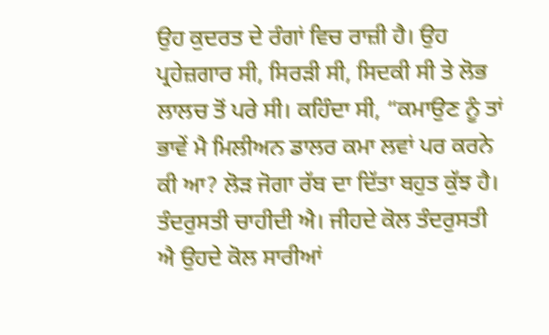ਉਹ ਕੁਦਰਤ ਦੇ ਰੰਗਾਂ ਵਿਚ ਰਾਜ਼ੀ ਹੈ। ਉਹ ਪ੍ਰਹੇਜ਼ਗਾਰ ਸੀ, ਸਿਰੜੀ ਸੀ, ਸਿਦਕੀ ਸੀ ਤੇ ਲੋਭ ਲਾਲਚ ਤੋਂ ਪਰੇ ਸੀ। ਕਹਿੰਦਾ ਸੀ, “ਕਮਾਉਣ ਨੂੰ ਤਾਂ ਭਾਵੇਂ ਮੈ ਮਿਲੀਅਨ ਡਾਲਰ ਕਮਾ ਲਵਾਂ ਪਰ ਕਰਨੇ ਕੀ ਆ? ਲੋੜ ਜੋਗਾ ਰੱਬ ਦਾ ਦਿੱਤਾ ਬਹੁਤ ਕੁੱਝ ਹੈ। ਤੰਦਰੁਸਤੀ ਚਾਹੀਦੀ ਐ। ਜੀਹਦੇ ਕੋਲ ਤੰਦਰੁਸਤੀ ਐ ਉਹਦੇ ਕੋਲ ਸਾਰੀਆਂ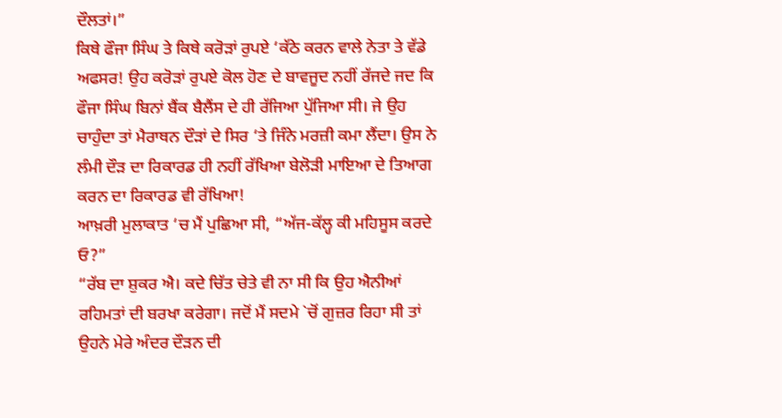ਦੌਲਤਾਂ।”
ਕਿਥੇ ਫੌਜਾ ਸਿੰਘ ਤੇ ਕਿਥੇ ਕਰੋੜਾਂ ਰੁਪਏ ‘ਕੱਠੇ ਕਰਨ ਵਾਲੇ ਨੇਤਾ ਤੇ ਵੱਡੇ ਅਫਸਰ! ਉਹ ਕਰੋੜਾਂ ਰੁਪਏ ਕੋਲ ਹੋਣ ਦੇ ਬਾਵਜੂਦ ਨਹੀਂ ਰੱਜਦੇ ਜਦ ਕਿ ਫੌਜਾ ਸਿੰਘ ਬਿਨਾਂ ਬੈਂਕ ਬੈਲੈਂਸ ਦੇ ਹੀ ਰੱਜਿਆ ਪੁੱਜਿਆ ਸੀ। ਜੇ ਉਹ ਚਾਹੁੰਦਾ ਤਾਂ ਮੈਰਾਥਨ ਦੌੜਾਂ ਦੇ ਸਿਰ ‘ਤੇ ਜਿੰਨੇ ਮਰਜ਼ੀ ਕਮਾ ਲੈਂਦਾ। ਉਸ ਨੇ ਲੰਮੀ ਦੌੜ ਦਾ ਰਿਕਾਰਡ ਹੀ ਨਹੀਂ ਰੱਖਿਆ ਬੇਲੋੜੀ ਮਾਇਆ ਦੇ ਤਿਆਗ ਕਰਨ ਦਾ ਰਿਕਾਰਡ ਵੀ ਰੱਖਿਆ!
ਆਖ਼ਰੀ ਮੁਲਾਕਾਤ ‘ਚ ਮੈਂ ਪੁਛਿਆ ਸੀ, “ਅੱਜ-ਕੱਲ੍ਹ ਕੀ ਮਹਿਸੂਸ ਕਰਦੇ ਓ?”
“ਰੱਬ ਦਾ ਸ਼ੁਕਰ ਐ। ਕਦੇ ਚਿੱਤ ਚੇਤੇ ਵੀ ਨਾ ਸੀ ਕਿ ਉਹ ਐਨੀਆਂ ਰਹਿਮਤਾਂ ਦੀ ਬਰਖਾ ਕਰੇਗਾ। ਜਦੋਂ ਮੈਂ ਸਦਮੇ `ਚੋਂ ਗੁਜ਼ਰ ਰਿਹਾ ਸੀ ਤਾਂ ਉਹਨੇ ਮੇਰੇ ਅੰਦਰ ਦੌੜਨ ਦੀ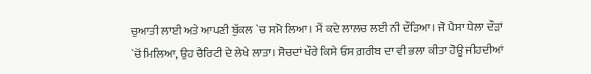ਚੁਆਤੀ ਲਾਈ ਅਤੇ ਆਪਣੀ ਬੁੱਕਲ `ਚ ਸਮੋ ਲਿਆ। ਮੈਂ ਕਦੇ ਲਾਲਚ ਲਈ ਨੀ ਦੌੜਿਆ। ਜੋ ਪੈਸਾ ਧੇਲਾ ਦੌੜਾਂ `ਚੋਂ ਮਿਲਿਆ, ਉਹ ਚੈਰਿਟੀ ਦੇ ਲੇਖੇ ਲਾਤਾ। ਸੋਚਦਾਂ ਖੌਰੇ ਕਿਸੇ ਓਸ ਗ਼ਰੀਬ ਦਾ ਵੀ ਭਲਾ ਕੀਤਾ ਹੋਊ ਜੀਹਦੀਆਂ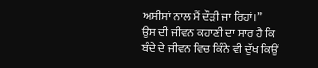ਅਸੀਸਾਂ ਨਾਲ ਮੈਂ ਦੌੜੀ ਜਾ ਰਿਹਾਂ।”
ਉਸ ਦੀ ਜੀਵਨ ਕਹਾਣੀ ਦਾ ਸਾਰ ਹੈ ਕਿ ਬੰਦੇ ਦੇ ਜੀਵਨ ਵਿਚ ਕਿੰਨੇ ਵੀ ਦੁੱਖ ਕਿਉਂ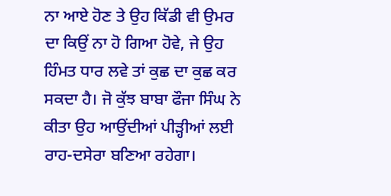ਨਾ ਆਏ ਹੋਣ ਤੇ ਉਹ ਕਿੱਡੀ ਵੀ ਉਮਰ ਦਾ ਕਿਉਂ ਨਾ ਹੋ ਗਿਆ ਹੋਵੇ, ਜੇ ਉਹ ਹਿੰਮਤ ਧਾਰ ਲਵੇ ਤਾਂ ਕੁਛ ਦਾ ਕੁਛ ਕਰ ਸਕਦਾ ਹੈ। ਜੋ ਕੁੱਝ ਬਾਬਾ ਫੌਜਾ ਸਿੰਘ ਨੇ ਕੀਤਾ ਉਹ ਆਉਂਦੀਆਂ ਪੀੜ੍ਹੀਆਂ ਲਈ ਰਾਹ-ਦਸੇਰਾ ਬਣਿਆ ਰਹੇਗਾ।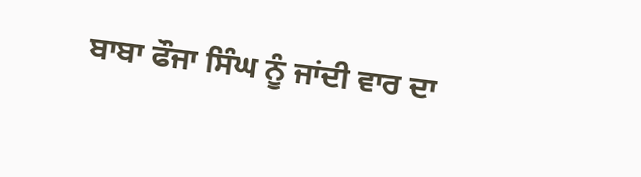ਬਾਬਾ ਫੌਜਾ ਸਿੰਘ ਨੂੰ ਜਾਂਦੀ ਵਾਰ ਦਾ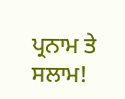ਪ੍ਰਨਾਮ ਤੇ ਸਲਾਮ!